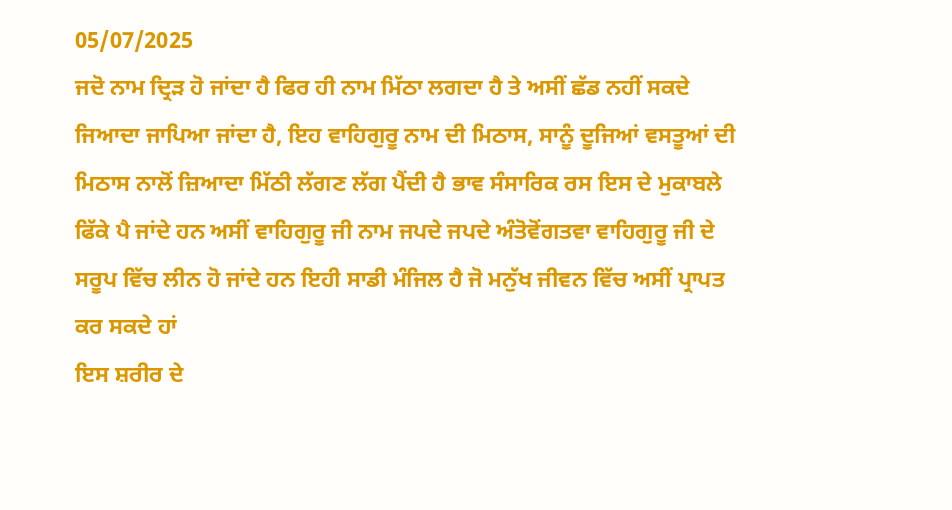05/07/2025
ਜਦੋ ਨਾਮ ਦ੍ਰਿੜ ਹੋ ਜਾਂਦਾ ਹੈ ਫਿਰ ਹੀ ਨਾਮ ਮਿੱਠਾ ਲਗਦਾ ਹੈ ਤੇ ਅਸੀਂ ਛੱਡ ਨਹੀਂ ਸਕਦੇ ਜਿਆਦਾ ਜਾਪਿਆ ਜਾਂਦਾ ਹੈ, ਇਹ ਵਾਹਿਗੁਰੂ ਨਾਮ ਦੀ ਮਿਠਾਸ, ਸਾਨੂੰ ਦੂਜਿਆਂ ਵਸਤੂਆਂ ਦੀ ਮਿਠਾਸ ਨਾਲੋਂ ਜ਼ਿਆਦਾ ਮਿੱਠੀ ਲੱਗਣ ਲੱਗ ਪੈਂਦੀ ਹੈ ਭਾਵ ਸੰਸਾਰਿਕ ਰਸ ਇਸ ਦੇ ਮੁਕਾਬਲੇ ਫਿੱਕੇ ਪੈ ਜਾਂਦੇ ਹਨ ਅਸੀਂ ਵਾਹਿਗੁਰੂ ਜੀ ਨਾਮ ਜਪਦੇ ਜਪਦੇ ਅੰਤੋਵੋਂਗਤਵਾ ਵਾਹਿਗੁਰੂ ਜੀ ਦੇ ਸਰੂਪ ਵਿੱਚ ਲੀਨ ਹੋ ਜਾਂਦੇ ਹਨ ਇਹੀ ਸਾਡੀ ਮੰਜਿਲ ਹੈ ਜੋ ਮਨੁੱਖ ਜੀਵਨ ਵਿੱਚ ਅਸੀਂ ਪ੍ਰਾਪਤ ਕਰ ਸਕਦੇ ਹਾਂ
ਇਸ ਸ਼ਰੀਰ ਦੇ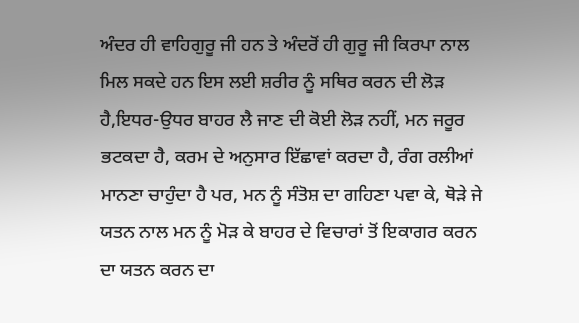ਅੰਦਰ ਹੀ ਵਾਹਿਗੁਰੂ ਜੀ ਹਨ ਤੇ ਅੰਦਰੋਂ ਹੀ ਗੁਰੂ ਜੀ ਕਿਰਪਾ ਨਾਲ ਮਿਲ ਸਕਦੇ ਹਨ ਇਸ ਲਈ ਸ਼ਰੀਰ ਨੂੰ ਸਥਿਰ ਕਰਨ ਦੀ ਲੋੜ ਹੈ,ਇਧਰ-ਉਧਰ ਬਾਹਰ ਲੈ ਜਾਣ ਦੀ ਕੋਈ ਲੋੜ ਨਹੀਂ, ਮਨ ਜਰੂਰ ਭਟਕਦਾ ਹੈ, ਕਰਮ ਦੇ ਅਨੁਸਾਰ ਇੱਛਾਵਾਂ ਕਰਦਾ ਹੈ, ਰੰਗ ਰਲੀਆਂ ਮਾਨਣਾ ਚਾਹੁੰਦਾ ਹੈ ਪਰ, ਮਨ ਨੂੰ ਸੰਤੋਸ਼ ਦਾ ਗਹਿਣਾ ਪਵਾ ਕੇ, ਥੋੜੇ ਜੇ ਯਤਨ ਨਾਲ ਮਨ ਨੂੰ ਮੋੜ ਕੇ ਬਾਹਰ ਦੇ ਵਿਚਾਰਾਂ ਤੋਂ ਇਕਾਗਰ ਕਰਨ ਦਾ ਯਤਨ ਕਰਨ ਦਾ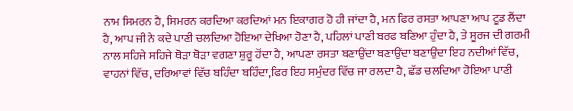ਨਾਮ ਸਿਮਰਨ ਹੈ, ਸਿਮਰਨ ਕਰਦਿਆ ਕਰਦਿਆਂ ਮਨ ਇਕਾਗਰ ਹੋ ਹੀ ਜਾਂਦਾ ਹੈ, ਮਨ ਫਿਰ ਰਸਤਾ ਆਪਣਾ ਆਪ ਟੂਡ ਲੈਂਦਾ ਹੈ, ਆਪ ਜੀ ਨੇ ਕਦੇ ਪਾਣੀ ਚਲਦਿਆ ਹੋਇਆ ਦੇਖਿਆ ਹੋਣਾ ਹੈ, ਪਹਿਲਾਂ ਪਾਣੀ ਬਰਫ ਬਣਿਆ ਹੁੰਦਾ ਹੈ, ਤੇ ਸੂਰਜ ਦੀ ਗਰਮੀ ਨਾਲ ਸਹਿਜੇ ਸਹਿਜੇ ਥੋੜਾ ਥੋੜਾ ਵਗਣਾ ਸ਼ੁਰੂ ਹੋਂਦਾ ਹੈ, ਆਪਣਾ ਰਸਤਾ ਬਣਾਉਂਦਾ ਬਣਾਉਂਦਾ ਬਣਾਉਂਦਾ ਇਹ ਨਦੀਆਂ ਵਿੱਚ, ਵਾਹਨਾਂ ਵਿੱਚ, ਦਰਿਆਵਾਂ ਵਿੱਚ ਬਹਿੰਦਾ ਬਹਿੰਦਾ,ਫਿਰ ਇਹ ਸਮੁੰਦਰ ਵਿੱਚ ਜਾ ਰਲਦਾ ਹੈ, ਛੱਡ ਚਲਦਿਆ ਹੋਇਆ ਪਾਣੀ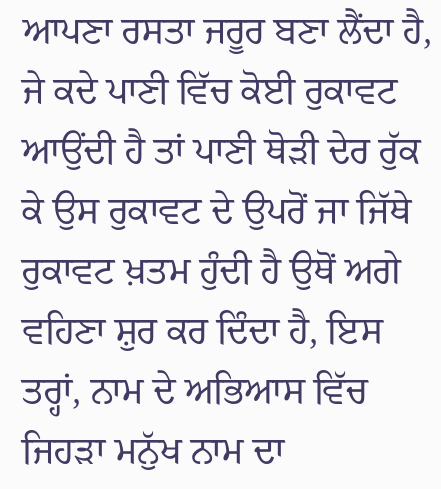ਆਪਣਾ ਰਸਤਾ ਜਰੂਰ ਬਣਾ ਲੈਂਦਾ ਹੈ, ਜੇ ਕਦੇ ਪਾਣੀ ਵਿੱਚ ਕੋਈ ਰੁਕਾਵਟ ਆਉਂਦੀ ਹੈ ਤਾਂ ਪਾਣੀ ਥੋੜੀ ਦੇਰ ਰੁੱਕ ਕੇ ਉਸ ਰੁਕਾਵਟ ਦੇ ਉਪਰੋਂ ਜਾ ਜਿੱਥੇ ਰੁਕਾਵਟ ਖ਼ਤਮ ਹੁੰਦੀ ਹੈ ਉਥੋਂ ਅਗੇ ਵਹਿਣਾ ਸ਼ੁਰ ਕਰ ਦਿੰਦਾ ਹੈ, ਇਸ ਤਰ੍ਹਾਂ, ਨਾਮ ਦੇ ਅਭਿਆਸ ਵਿੱਚ ਜਿਹੜਾ ਮਨੁੱਖ ਨਾਮ ਦਾ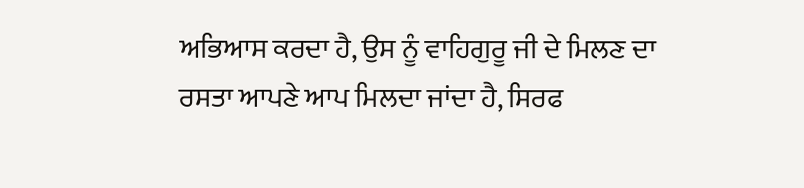ਅਭਿਆਸ ਕਰਦਾ ਹੈ, ਉਸ ਨੂੰ ਵਾਹਿਗੁਰੂ ਜੀ ਦੇ ਮਿਲਣ ਦਾ ਰਸਤਾ ਆਪਣੇ ਆਪ ਮਿਲਦਾ ਜਾਂਦਾ ਹੈ, ਸਿਰਫ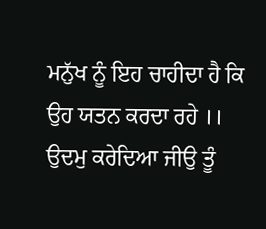ਮਨੁੱਖ ਨੂੰ ਇਹ ਚਾਹੀਦਾ ਹੈ ਕਿ ਉਹ ਯਤਨ ਕਰਦਾ ਰਹੇ ।।
ਉਦਮੁ ਕਰੇਦਿਆ ਜੀਉ ਤੂੰ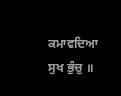ਕਮਾਵਦਿਆ ਸੁਖ ਭੁੰਚੁ ॥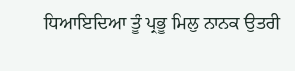ਧਿਆਇਦਿਆ ਤੂੰ ਪ੍ਰਭੂ ਮਿਲੁ ਨਾਨਕ ਉਤਰੀ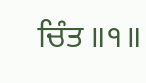ਚਿੰਤ ॥੧॥